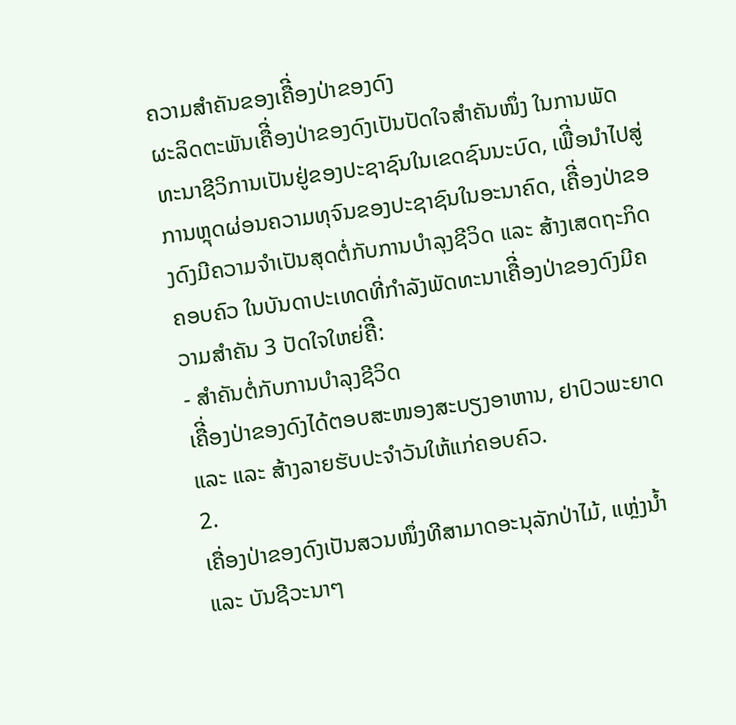ຄວາມສໍາຄັນຂອງເຄືີ່ອງປ່າຂອງດົງ
ຜະລິດຕະພັນເຄືີ່ອງປ່າຂອງດົງເປັນປັດໃຈສໍາຄັນໜຶ່ງ ໃນການພັດທະນາຊີວິການເປັນຢູ່ຂອງປະຊາຊົນໃນເຂດຊົນນະບົດ, ເພືີ່ອນໍາໄປສູ່ການຫຼຸດຜ່ອນຄວາມທຸຈົນຂອງປະຊາຊົນໃນອະນາຄົດ, ເຄືີ່ອງປ່າຂອງດົງມີຄວາມຈໍາເປັນສຸດຕໍ່ກັບການບໍາລຸງຊີວິດ ແລະ ສ້າງເສດຖະກິດຄອບຄົວ ໃນບັນດາປະເທດທີ່ກໍາລັງພັດທະນາເຄືີ່ອງປ່າຂອງດົງມີຄວາມສໍາຄັນ 3 ປັດໃຈໃຫຍ່ຄືີ:
- ສໍາຄັນຕໍ່ກັບການບໍາລຸງຊີວິດ
ເຄືີ່ອງປ່າຂອງດົງໄດ້ຕອບສະໜອງສະບຽງອາຫານ, ຢາປົວພະຍາດ ແລະ ແລະ ສ້າງລາຍຮັບປະຈໍາວັນໃຫ້ແກ່ຄອບຄົວ.
2.
ເຄື່ອງປ່າຂອງດົງເປັນສວນໜຶ່ງທີສາມາດອະນຸລັກປ່າໄມ້, ແຫຼ່ງນໍ້າ ແລະ ບັນຊີວະນາໆ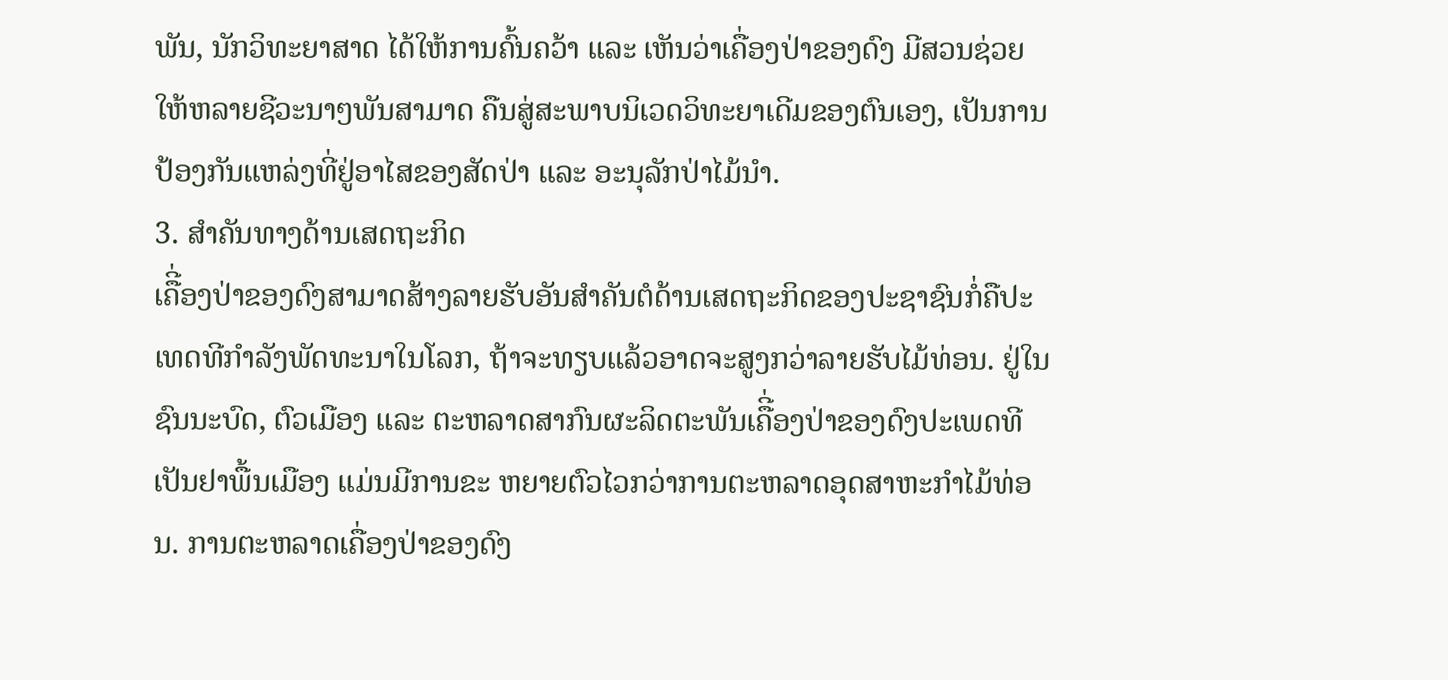ພັນ, ນັກວິທະຍາສາດ ໄດ້ໃຫ້ການຄົ້ນຄວ້າ ແລະ ເຫັນວ່າເຄື່ອງປ່າຂອງດົງ ມີສວນຊ່ວຍໃຫ້ຫລາຍຊີວະນາໆພັນສາມາດ ຄືນສູ່ສະພາບນິເວດວິທະຍາເດີມຂອງຕົນເອງ, ເປັນການປ້ອງກັນແຫລ່ງທີ່ຢູ່ອາໄສຂອງສັດປ່າ ແລະ ອະນຸລັກປ່າໄມ້ນໍາ.
3. ສໍາຄັນທາງດ້ານເສດຖະກິດ
ເຄືີ່ອງປ່າຂອງດົງສາມາດສ້າງລາຍຮັບອັນສໍາຄັນຕໍດ້ານເສດຖະກິດຂອງປະຊາຊົນກໍ່ຄືປະ ເທດທີກໍາລັງພັດທະນາໃນໂລກ, ຖ້າຈະທຽບແລ້ວອາດຈະສູງກວ່າລາຍຮັບໄມ້ທ່ອນ. ຢູ່ໃນຊົນນະບົດ, ຕົວເມືອງ ແລະ ຕະຫລາດສາກົນຜະລິດຕະພັນເຄືີ່ອງປ່າຂອງດົງປະເພດທີເປັນຢາພື້ນເມືອງ ແມ່ນມີການຂະ ຫຍາຍຕົວໄວກວ່າການຕະຫລາດອຸດສາຫະກໍາໄມ້ທ່ອນ. ການຕະຫລາດເຄື່ອງປ່າຂອງດົງ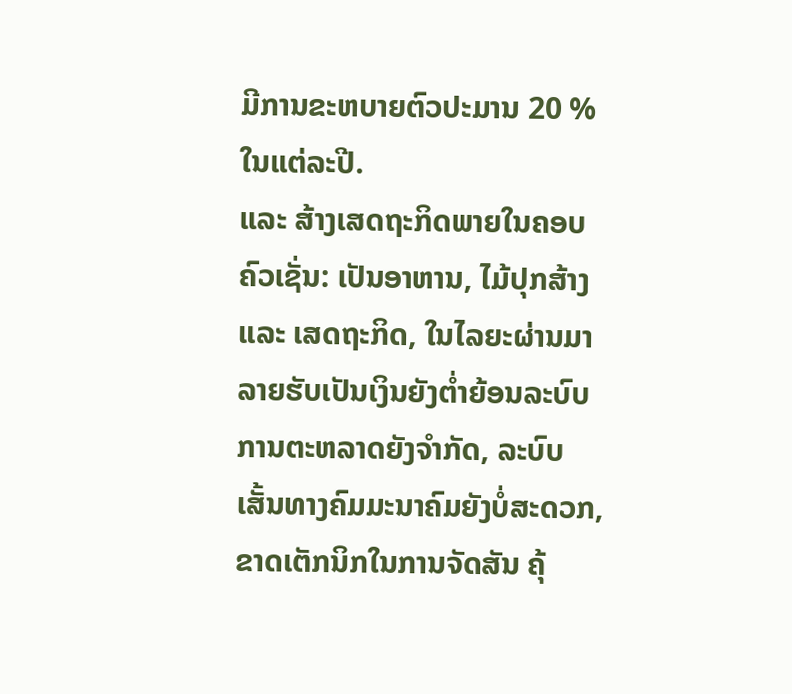ມີການຂະຫບາຍຕົວປະມານ 20 %ໃນແຕ່ລະປີ.
ແລະ ສ້າງເສດຖະກິດພາຍໃນຄອບ ຄົວເຊັ່ນ: ເປັນອາຫານ, ໄມ້ປຸກສ້າງ ແລະ ເສດຖະກິດ, ໃນໄລຍະຜ່ານມາລາຍຮັບເປັນເງິນຍັງຕໍ່າຍ້ອນລະບົບການຕະຫລາດຍັງຈໍາກັດ, ລະບົບເສັ້ນທາງຄົມມະນາຄົມຍັງບໍ່ສະດວກ, ຂາດເຕັກນິກໃນການຈັດສັນ ຄຸ້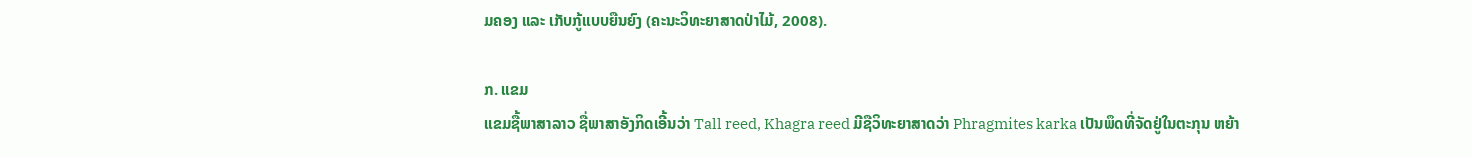ມຄອງ ແລະ ເກັບກູ້ແບບຍືນຍົງ (ຄະນະວິທະຍາສາດປ່າໄມ້, 2008).

ກ. ແຂມ
ແຂມຊື້ພາສາລາວ ຊື່ພາສາອັງກິດເອີ້ນວ່າ Tall reed, Khagra reed ມີຊືວິທະຍາສາດວ່າ Phragmites karka ເປັນພຶດທີ່ຈັດຢູ່ໃນຕະກຸນ ຫຍ້າ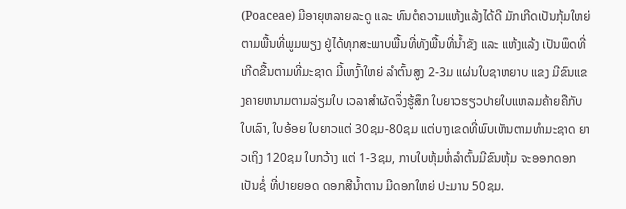(Poaceae) ມີອາຍຸຫລາຍລະດູ ແລະ ທົນຕໍຄວາມແຫ້ງແລ້ງໄດ້ດີ ມັກເກີດເປັນກຸ້ມໃຫຍ່ຕາມພື້ນທີ່ພູມພຽງ ຢູ່ໄດ້ທຸກສະພາບພື້ນທີ່ທັງພື້ນທີ່ນ້ຳຂັງ ແລະ ແຫ້ງແລ້ງ ເປັນພຶດທີ່ເກີດຂື້ນຕາມທີ່ມະຊາດ ມີ້ເຫງົ້າໃຫຍ່ ລຳຕົ້ນສູງ 2-3ມ ແຜ່ນໃບຊາຫຍາບ ແຂງ ມີຂົນແຂງຄາຍຫນາມຕາມລ່ຽມໃບ ເວລາສຳຜັດຈຶ່ງຮູ້ສຶກ ໃບຍາວຮຽວປາຍໃບແຫລມຄ້າຍຄືກັບໃບເລົາ, ໃບອ້ອຍ ໃບຍາວແຕ່ 30ຊມ-80ຊມ ແຕ່ບາງເຂດທີ່ພົບເຫັນຕາມທຳມະຊາດ ຍາວເຖິງ 120ຊມ ໃບກວ້າງ ແຕ່ 1-3ຊມ, ກາບໃບຫຸ້ມຫໍ່ລຳຕົ້ນມີຂົນຫຸ້ມ ຈະອອກດອກເປັນຊໍ່ ທີ່ປາຍຍອດ ດອກສີນ້ຳຕານ ມີດອກໃຫຍ່ ປະມານ 50ຊມ.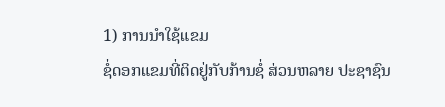1) ການນໍາໃຊ້ແຂມ
ຊໍ່ດອກແຂມທີ່ຕິດຢູ່ກັບກ້ານຊໍ່ ສ່ວນຫລາຍ ປະຊາຊົນ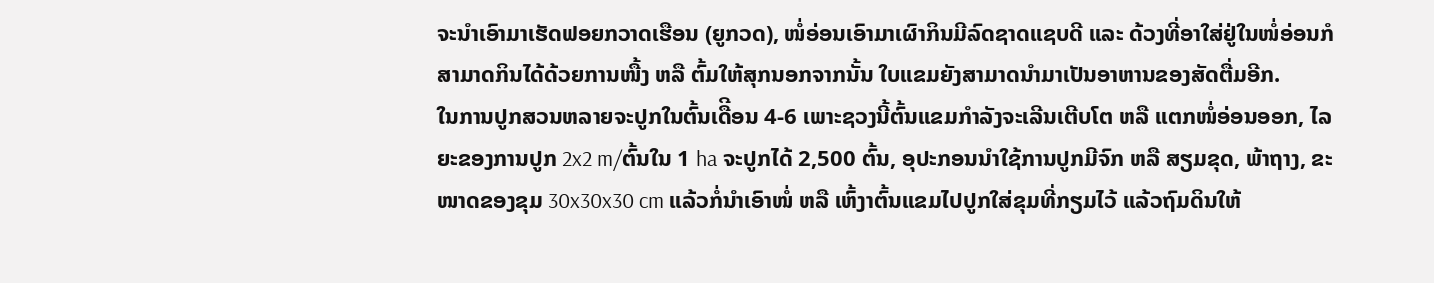ຈະນໍາເອົາມາເຮັດຟອຍກວາດເຮືອນ (ຍູກວດ), ໜໍ່ອ່ອນເອົາມາເຜົາກິນມີລົດຊາດແຊບດີ ແລະ ດ້ວງທີ່ອາໃສ່ຢູ່ໃນໜໍ່ອ່ອນກໍສາມາດກິນໄດ້ດ້ວຍການໜື້ງ ຫລື ຕົ້ມໃຫ້ສຸກນອກຈາກນັ້ນ ໃບແຂມຍັງສາມາດນໍາມາເປັນອາຫານຂອງສັດຕື່ມອີກ.
ໃນການປູກສວນຫລາຍຈະປູກໃນຕົ້ນເດືີອນ 4-6 ເພາະຊວງນີ້ຕົ້ນແຂມກໍາລັງຈະເລີນເຕີບໂຕ ຫລື ແຕກໜໍ່ອ່ອນອອກ, ໄລຍະຂອງການປູກ 2x2 m/ຕົ້ນໃນ 1 ha ຈະປູກໄດ້ 2,500 ຕົ້ນ, ອຸປະກອນນໍາໃຊ້ການປູກມີຈົກ ຫລື ສຽມຂຸດ, ພ້າຖາງ, ຂະໜາດຂອງຂຸມ 30x30x30 cm ແລ້ວກໍ່ນໍາເອົາໜໍ່ ຫລື ເຫົ້ງາຕົ້ນແຂມໄປປູກໃສ່ຂຸມທີ່ກຽມໄວ້ ແລ້ວຖົມດິນໃຫ້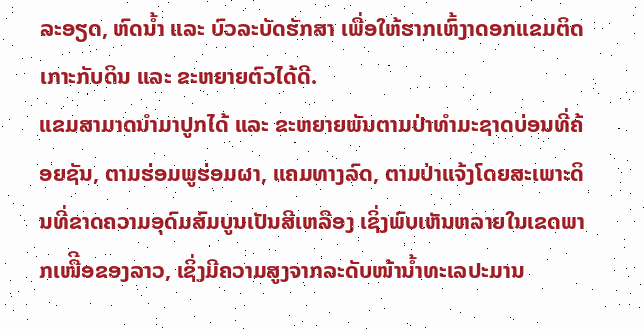ລະອຽດ, ຫົດນໍ້າ ແລະ ບົວລະບັດຮັກສາ ເພື່ອໃຫ້ຮາກເຫົ້ງາດອກແຂມຕິດເກາະກັບດິນ ແລະ ຂະຫຍາຍຕົວໄດ້ດີ.
ແຂມສາມາດນໍາມາປູກໄດ້ ແລະ ຂະຫຍາຍພັນຕາມປ່າທໍາມະຊາດບ່ອນທີ່ຄ້ອຍຊັນ, ຕາມຮ່ອມພູຮ່ອມຜາ, ແຄມທາງລົດ, ຕາມປ່າແຈ້ງໂດຍສະເພາະດິນທີ່ຂາດຄວາມອຸດົມສົມບູນເປັນສີເຫລືອງ ເຊິ່ງພົບເຫັນຫລາຍໃນເຂດພາກເໜືີອຂອງລາວ, ເຊິ່ງມີຄວາມສູງຈາກລະດັບໜ້ານໍ້າທະເລປະມານ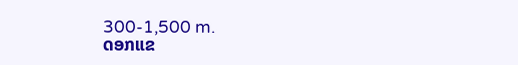300-1,500 m.
ດອກແຂ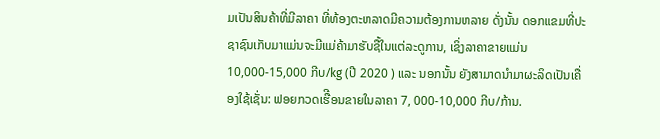ມເປັນສິນຄ້າທີ່ມີລາຄາ ທີ່ທ້ອງຕະຫລາດມີຄວາມຕ້ອງການຫລາຍ ດັ່ງນັ້ນ ດອກແຂມທີ່ປະຊາຊົນເກັບມາແມ່ນຈະມີແມ່ຄ້າມາຮັບຊື້ໃນແຕ່ລະດູການ, ເຊິ່ງລາຄາຂາຍແມ່ນ 10,000-15,000 ກີບ/kg (ປີ 2020 ) ແລະ ນອກນັ້ນ ຍັງສາມາດນໍາມາຜະລິດເປັນເຄື່ອງໃຊ້ເຊັ່ນ: ຟອຍກວດເຮືີອນຂາຍໃນລາຄາ 7, 000-10,000 ກີບ/ກ້ານ.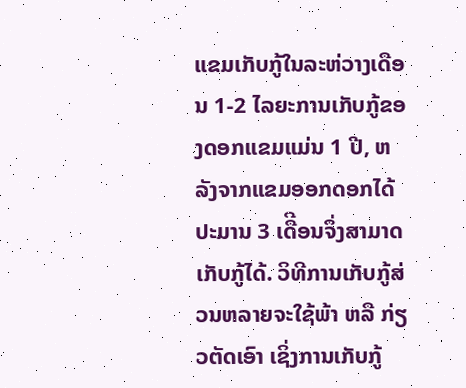ແຂມເກັບກູ້ໃນລະຫ່ວາງເດືອນ 1-2 ໄລຍະການເກັບກູ້ຂອງດອກແຂມແມ່ນ 1 ປີ, ຫລັງຈາກແຂມອອກດອກໄດ້ປະມານ 3 ເດືີອນຈຶ່ງສາມາດເກັບກູ້ໄດ້. ວິທີການເກັບກູ້ສ່ວນຫລາຍຈະໃຊ້ພ້າ ຫລື ກ່ຽວຕັດເອົາ ເຊິ່ງການເກັບກູ້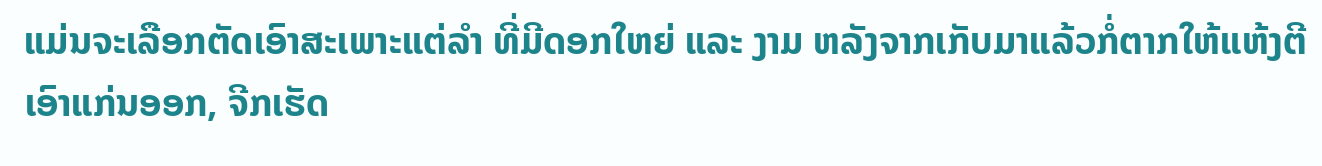ແມ່ນຈະເລືອກຕັດເອົາສະເພາະແຕ່ລໍາ ທີ່ມີດອກໃຫຍ່ ແລະ ງາມ ຫລັງຈາກເກັບມາແລ້ວກໍ່ຕາກໃຫ້ແຫ້ງຕີເອົາແກ່ນອອກ, ຈີກເຮັດ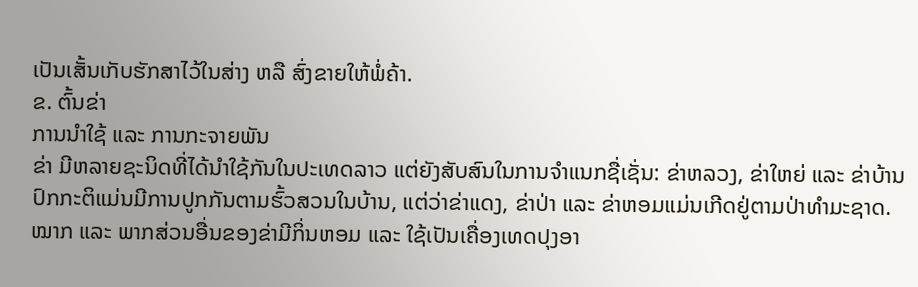ເປັນເສັ້ນເກັບຮັກສາໄວ້ໃນສ່າງ ຫລື ສົ່ງຂາຍໃຫ້ພໍ່ຄ້າ.
ຂ. ຕົ້ນຂ່າ
ການນໍາໃຊ້ ແລະ ການກະຈາຍພັນ
ຂ່າ ມີຫລາຍຊະນິດທີ່ໄດ້ນໍາໃຊ້ກັນໃນປະເທດລາວ ແຕ່ຍັງສັບສົນໃນການຈໍາແນກຊື່ເຊັ່ນ: ຂ່າຫລວງ, ຂ່າໃຫຍ່ ແລະ ຂ່າບ້ານ ປົກກະຕິແມ່ນມີການປູກກັນຕາມຮົ້ວສວນໃນບ້ານ, ແຕ່ວ່າຂ່າແດງ, ຂ່າປ່າ ແລະ ຂ່າຫອມແມ່ນເກີດຢູ່ຕາມປ່າທໍາມະຊາດ.
ໝາກ ແລະ ພາກສ່ວນອື່ນຂອງຂ່າມີກິ່ນຫອມ ແລະ ໃຊ້ເປັນເຄື່ອງເທດປຸງອາ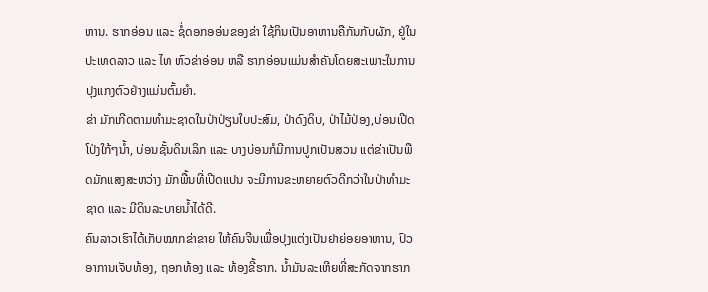ຫານ. ຮາກອ່ອນ ແລະ ຊໍ່ດອກອອ່ນຂອງຂ່າ ໃຊ້ກິນເປັນອາຫານຄືກັນກັບຜັກ, ຢູ່ໃນປະເທດລາວ ແລະ ໄທ ຫົວຂ່າອ່ອນ ຫລື ຮາກອ່ອນແມ່ນສໍາຄັນໂດຍສະເພາະໃນການປຸງແກງຕົວຢ່າງແມ່ນຕົ້ມຍໍາ.
ຂ່າ ມັກເກີດຕາມທໍາມະຊາດໃນປ່າປ່ຽນໃບປະສົມ, ປ່າດົງດິບ, ປ່າໄມ້ປ່ອງ,ບ່ອນເປີດໂປ່ງໃກ້ໆນ້ຳ, ບ່ອນຊັ້ນດິນເລິກ ແລະ ບາງບ່ອນກໍມີການປູກເປັນສວນ ແຕ່ຂ່າເປັນພືດມັກແສງສະຫວ່າງ ມັກພື້ນທີ່ເປີດແປນ ຈະມີການຂະຫຍາຍຕົວດີກວ່າໃນປ່າທໍາມະຊາດ ແລະ ມີດິນລະບາຍນ້ຳໄດ້ດີ.
ຄົນລາວເຮົາໄດ້ເກັບໝາກຂ່າຂາຍ ໃຫ້ຄົນຈີນເພື່ອປຸງແຕ່ງເປັນຢາຍ່ອຍອາຫານ, ປົວອາການເຈັບທ້ອງ, ຖອກທ້ອງ ແລະ ທ້ອງຂີ້ຮາກ. ນ້ຳມັນລະເຫີຍທີ່ສະກັດຈາກຮາກ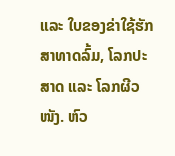ແລະ ໃບຂອງຂ່າໃຊ້ຮັກສາທາດລົ້ມ, ໂລກປະສາດ ແລະ ໂລກຜີວໜັງ. ຫົວ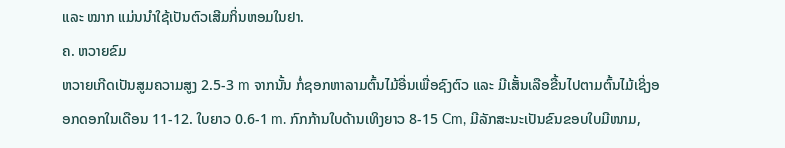ແລະ ໝາກ ແມ່ນນໍາໃຊ້ເປັນຕົວເສີມກິ່ນຫອມໃນຢາ.
ຄ. ຫວາຍຂົມ
ຫວາຍເກີດເປັນສູມຄວາມສູງ 2.5-3 m ຈາກນັ້ນ ກໍ່ຊອກຫາລາມຕົ້ນໄມ້ອື່ນເພື່ອຊົງຕົວ ແລະ ມີເສັ້ນເລືອຂື້ນໄປຕາມຕົ້ນໄມ້ເຊິ່ງອອກດອກໃນເດືອນ 11-12. ໃບຍາວ 0.6-1 m. ກົກກ້ານໃບດ້ານເທິງຍາວ 8-15 Cm, ມີລັກສະນະເປັນຂົນຂອບໃບມີໜາມ,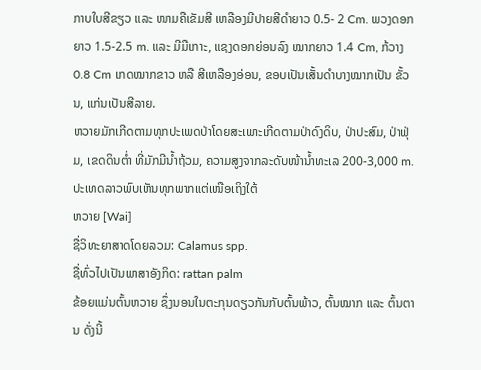ກາບໃບສີຂຽວ ແລະ ໜາມຄືເຂັມສີ ເຫລືອງມີປາຍສີດໍາຍາວ 0.5- 2 Cm. ພວງດອກຍາວ 1.5-2.5 m. ແລະ ມີມືເກາະ, ແຊງດອກຍ່ອນລົງ ໝາກຍາວ 1.4 Cm, ກ້ວາງ 0.8 Cm ເກດໝາກຂາວ ຫລື ສີເຫລືອງອ່ອນ, ຂອບເປັນເສັ້ນດໍາບາງໝາກເປັນ ຂັ້ວນ, ແກ່ນເປັນສີລາຍ.
ຫວາຍມັກເກີດຕາມທຸກປະເພດປ່າໂດຍສະເພາະເກີດຕາມປ່າດົງດິບ, ປ່າປະສົມ, ປ່າຟຸ່ມ, ເຂດດິນຕ່ຳ ທີ່ມັກມີນ້ຳຖ້ວມ, ຄວາມສູງຈາກລະດັບໜ້ານ້ຳທະເລ 200-3,000 m. ປະເທດລາວພົບເຫັນທຸກພາກແຕ່ເໜືອເຖິງໃຕ້
ຫວາຍ [Wai]
ຊື່ວິທະຍາສາດໂດຍລວມ: Calamus spp.
ຊື່ທົ່ວໄປເປັນພາສາອັງກິດ: rattan palm
ຂ້ອຍແມ່ນຕົ້ນຫວາຍ ຊຶ່ງນອນໃນຕະກຸນດຽວກັນກັບຕົ້ນພ້າວ, ຕົ້ນໝາກ ແລະ ຕົ້ນຕານ ດັ່ງນີ້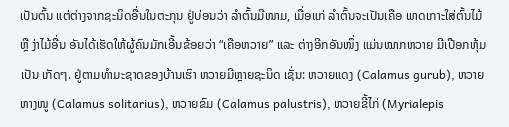ເປັນຕົ້ນ ແຕ່ຕ່າງຈາກຊະນິດອື່ນໃນຕະກຸນ ຢູ່ບ່ອນວ່າ ລຳຕົ້ນມີໜາມ, ເມື່ອແກ່ ລຳຕົ້ນຈະເປັນເຄືອ ພາດເກາະໃສ່ຕົ້ນໄມ້ ຫຼື ງ່າໄມ້ອື່ນ ອັນໄດ້ເຮັດໃຫ້ຜູ້ຄົນມັກເອີ້ນຂ້ອຍວ່າ “ເຄືອຫວາຍ” ແລະ ຕ່າງອີກອັນໜຶ່ງ ແມ່ນໝາກຫວາຍ ມີເປືອກຫຸ້ມເປັນ ເກັດໆ. ຢູ່ຕາມທຳມະຊາດຂອງບ້ານເຮົາ ຫວາຍມີຫຼາຍຊະນິດ ເຊັ່ນ: ຫວາຍແດງ (Calamus gurub), ຫວາຍຫາງໜູ (Calamus solitarius), ຫວາຍຂົມ (Calamus palustris), ຫວາຍຂີ້ໄກ່ (Myrialepis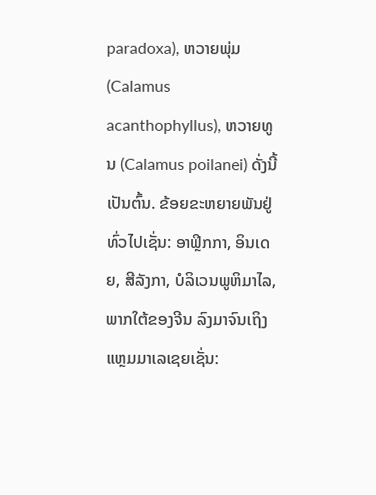paradoxa), ຫວາຍພຸ່ມ (Calamus acanthophyllus), ຫວາຍທູນ (Calamus poilanei) ດັ່ງນີ້ ເປັນຕົ້ນ. ຂ້ອຍຂະຫຍາຍພັນຢູ່ທົ່ວໄປເຊັ່ນ: ອາຟຼິກກາ, ອິນເດຍ, ສີລັງກາ, ບໍລິເວນພູຫິມາໄລ, ພາກໃຕ້ຂອງຈີນ ລົງມາຈົນເຖິງແຫຼມມາເລເຊຍເຊັ່ນ: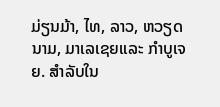ມ່ຽນມ້າ, ໄທ, ລາວ, ຫວຽດນາມ, ມາເລເຊຍແລະ ກຳບູເຈຍ. ສຳລັບໃນ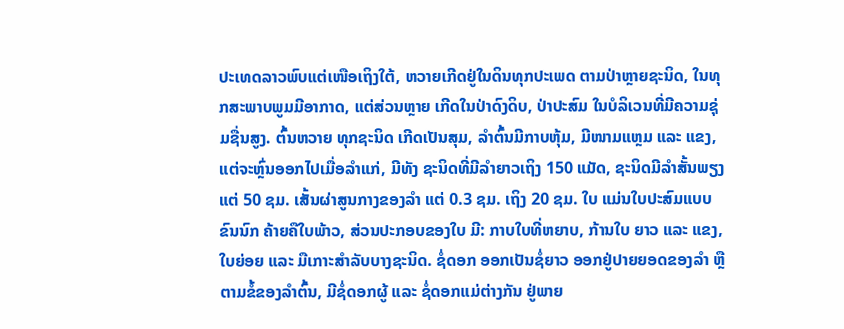ປະເທດລາວພົບແຕ່ເໜືອເຖິງໃຕ້, ຫວາຍເກີດຢູ່ໃນດິນທຸກປະເພດ ຕາມປ່າຫຼາຍຊະນິດ, ໃນທຸກສະພາບພູມມີອາກາດ, ແຕ່ສ່ວນຫຼາຍ ເກີດໃນປ່າດົງດິບ, ປ່າປະສົມ ໃນບໍລິເວນທີ່ມີຄວາມຊຸ່ມຊື່ນສູງ. ຕົ້ນຫວາຍ ທຸກຊະນິດ ເກີດເປັນສຸມ, ລຳຕົ້ນມີກາບຫຸ້ມ, ມີໜາມແຫຼມ ແລະ ແຂງ, ແຕ່ຈະຫຼົ່ນອອກໄປເມື່ອລຳແກ່, ມີທັງ ຊະນິດທີ່ມີລຳຍາວເຖິງ 150 ແມັດ, ຊະນິດມີລຳສັ້ນພຽງແຕ່ 50 ຊມ. ເສັ້ນຜ່າສູນກາງຂອງລຳ ແຕ່ 0.3 ຊມ. ເຖິງ 20 ຊມ. ໃບ ແມ່ນໃບປະສົມແບບຂົນນົກ ຄ້າຍຄືໃບພ້າວ, ສ່ວນປະກອບຂອງໃບ ມີ: ກາບໃບທີ່ຫຍາບ, ກ້ານໃບ ຍາວ ແລະ ແຂງ, ໃບຍ່ອຍ ແລະ ມືເກາະສຳລັບບາງຊະນິດ. ຊໍ່ດອກ ອອກເປັນຊໍ່ຍາວ ອອກຢູ່ປາຍຍອດຂອງລຳ ຫຼື ຕາມຂໍ້ຂອງລຳຕົ້ນ, ມີຊໍ່ດອກຜູ້ ແລະ ຊໍ່ດອກແມ່ຕ່າງກັນ ຢູ່ພາຍ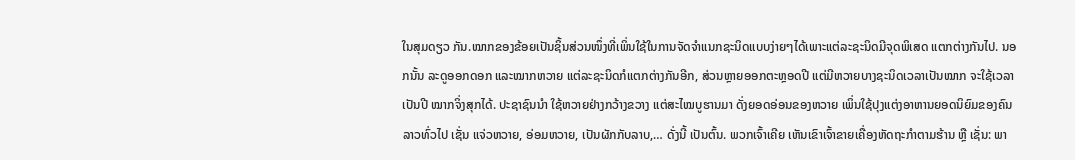ໃນສຸມດຽວ ກັນ.ໝາກຂອງຂ້ອຍເປັນຊິ້ນສ່ວນໜຶ່ງທີ່ເພິ່ນໃຊ້ໃນການຈັດຈຳແນກຊະນິດແບບງ່າຍໆໄດ້ເພາະແຕ່ລະຊະນິດມີຈຸດພິເສດ ແຕກຕ່າງກັນໄປ. ນອກນັ້ນ ລະດູອອກດອກ ແລະໝາກຫວາຍ ແຕ່ລະຊະນິດກໍແຕກຕ່າງກັນອີກ, ສ່ວນຫຼາຍອອກຕະຫຼອດປີ ແຕ່ມີຫວາຍບາງຊະນິດເວລາເປັນໝາກ ຈະໃຊ້ເວລາເປັນປີ ໝາກຈິ່ງສຸກໄດ້. ປະຊາຊົນນຳ ໃຊ້ຫວາຍຢ່າງກວ້າງຂວາງ ແຕ່ສະໄໝບູຮານມາ ດັ່ງຍອດອ່ອນຂອງຫວາຍ ເພິ່ນໃຊ້ປຸງແຕ່ງອາຫານຍອດນິຍົມຂອງຄົນລາວທົ່ວໄປ ເຊັ່ນ ແຈ່ວຫວາຍ, ອ່ອມຫວາຍ, ເປັນຜັກກັບລາບ,… ດັ່ງນີ້ ເປັນຕົ້ນ. ພວກເຈົ້າເຄີຍ ເຫັນເຂົາເຈົ້າຂາຍເຄື່ອງຫັດຖະກໍາຕາມຮ້ານ ຫຼື ເຊັ່ນ: ພາ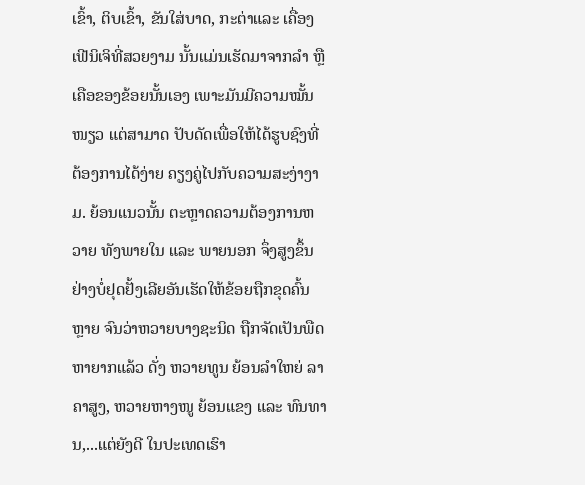ເຂົ້າ, ຕິບເຂົ້າ, ຂັນໃສ່ບາດ, ກະຕ່າແລະ ເຄື່ອງເຟີນິເຈິທີ່ສວຍງາມ ນັ້ນແມ່ນເຮັດມາຈາກລຳ ຫຼື ເຄືອຂອງຂ້ອຍນັ້ນເອງ ເພາະມັນມີຄວາມໝັ້ນໜຽວ ແຕ່ສາມາດ ປັບດັດເພື່ອໃຫ້ໄດ້ຮູບຊົງທີ່ຕ້ອງການໄດ້ງ່າຍ ຄຽງຄູ່ໄປກັບຄວາມສະງ່າງາມ. ຍ້ອນແນວນັ້ນ ຕະຫຼາດຄວາມຕ້ອງການຫວາຍ ທັງພາຍໃນ ແລະ ພາຍນອກ ຈຶ່ງສູງຂຶ້ນຢ່າງບໍ່ຢຸດຢັ້ງເລີຍອັນເຮັດໃຫ້ຂ້ອຍຖືກຂຸດຄົ້ນຫຼາຍ ຈົນວ່າຫວາຍບາງຊະນິດ ຖືກຈັດເປັນພືດຫາຍາກແລ້ວ ດັ່ງ ຫວາຍທູນ ຍ້ອນລຳໃຫຍ່ ລາຄາສູງ, ຫວາຍຫາງໜູ ຍ້ອນແຂງ ແລະ ທົນທານ,...ແຕ່ຍັງດີ ໃນປະເທດເຮົາ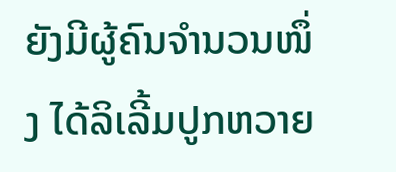ຍັງມີຜູ້ຄົນຈຳນວນໜຶ່ງ ໄດ້ລິເລີ້ມປູກຫວາຍ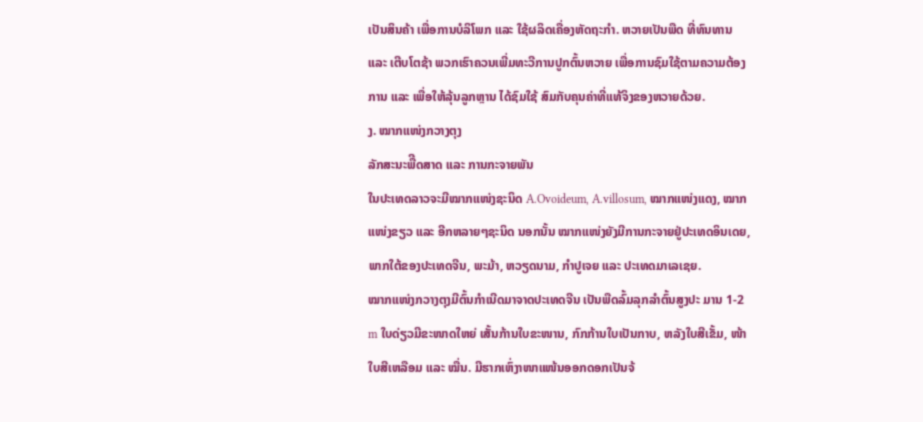ເປັນສິນຄ້າ ເພື່ອການບໍລິໂພກ ແລະ ໃຊ້ຜລິດເຄື່ອງຫັດຖະກຳ. ຫວາຍເປັນພືດ ທີ່ທົນທານ ແລະ ເຕີບໂຕຊ້າ ພວກເຮົາຄວນເພີ່ມທະວີການປູກຕົ້ນຫວາຍ ເພື່ອການຊົມໃຊ້ຕາມຄວາມຕ້ອງການ ແລະ ເພື່ອໃຫ້ລຸ້ນລູກຫຼານ ໄດ້ຊົມໃຊ້ ສົມກັບຄຸນຄ່າທີ່ແທ້ຈິງຂອງຫວາຍດ້ວຍ.
ງ. ໝາກແໜ່ງກວາງຕຸງ
ລັກສະນະພືີດສາດ ແລະ ການກະຈາຍພັນ
ໃນປະເທດລາວຈະມີໝາກແໜ່ງຊະນິດ A.Ovoideum, A.villosum, ໝາກແໜ່ງແດງ, ໝາກແໜ່ງຂຽວ ແລະ ອີກຫລາຍໆຊະນິດ ນອກນັ້ນ ໝາກແໜ່ງຍັງມີການກະຈາຍຢູ່ປະເທດອິນເດຍ, ພາກໃຕ້ຂອງປະເທດຈີນ, ພະມ້າ, ຫວຽດນາມ, ກໍາປູເຈຍ ແລະ ປະເທດມາເລເຊຍ.
ໝາກແໜ່ງກວາງຕຸງມີຕົ້ນກໍາເນີດມາຈາດປະເທດຈີນ ເປັນພືດລົ້ມລຸກລໍາຕົ້ນສູງປະ ມານ 1-2 m ໃບດ່ຽວມີຂະໜາດໃຫຍ່ ເສັ້ນກ້ານໃບຂະໜານ, ກົກກ້ານໃບເປັນກາບ, ຫລັງໃບສີເຂັ້ມ, ໜ້າໃບສີເຫລືອມ ແລະ ໝື່ນ. ມີຮາກເຫົ່ງາໜາແໜ້ນອອກດອກເປັນຈ້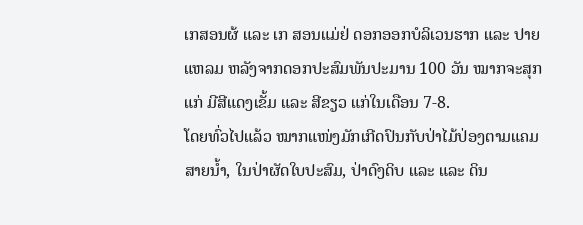ເກສອນຜ້ ແລະ ເກ ສອນແມ່ຢ່ ດອກອອກບໍລິເວນຮາກ ແລະ ປາຍແຫລມ ຫລັງຈາກດອກປະສົມພັນປະມານ 100 ວັນ ໝາກຈະສຸກແກ່ ມີສີແດງເຂັ້ມ ແລະ ສີຂຽວ ແກ່ໃນເດືອນ 7-8.
ໂດຍທົ່ວໄປແລ້ວ ໝາກແໜ່ງມັກເກີດປົນກັບປ່າໄມ້ປ່ອງຕາມແຄມສາຍນ້ຳ, ໃນປ່າຜັດໃບປະສົມ, ປ່າດົງດິບ ແລະ ແລະ ດິນ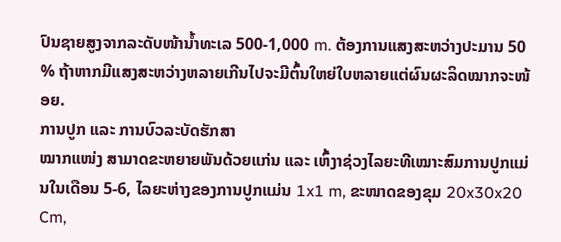ປົນຊາຍສູງຈາກລະດັບໜ້ານ້ຳທະເລ 500-1,000 m. ຕ້ອງການແສງສະຫວ່າງປະມານ 50 % ຖ້າຫາກມີແສງສະຫວ່າງຫລາຍເກີນໄປຈະມີຕົ້ນໃຫຍ່ໃບຫລາຍແຕ່ຜົນຜະລິດໝາກຈະໜ້ອຍ.
ການປູກ ແລະ ການບົວລະບັດຮັກສາ
ໝາກແໜ່ງ ສາມາດຂະຫຍາຍພັນດ້ວຍແກ່ນ ແລະ ເຫົ້ງາຊ່ວງໄລຍະທີເໝາະສົມການປູກແມ່ນໃນເດືອນ 5-6, ໄລຍະຫ່າງຂອງການປູກແມ່ນ 1x1 m, ຂະໜາດຂອງຂຸມ 20x30x20 Cm,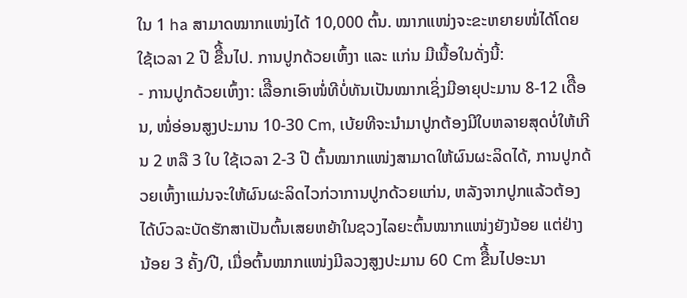ໃນ 1 ha ສາມາດໝາກແໜ່ງໄດ້ 10,000 ຕົ້ນ. ໝາກແໜ່ງຈະຂະຫຍາຍໜໍ່ໄດ້ໂດຍໃຊ້ເວລາ 2 ປີ ຂືີ້ນໄປ. ການປູກດ້ວຍເຫົ້ງາ ແລະ ແກ່ນ ມີເນື້ອໃນດັ່ງນີ້:
- ການປູກດ້ວຍເຫົ້ງາ: ເລືີອກເອົາໜໍ່ທີບໍ່ທັນເປັນໝາກເຊິ່ງມີອາຍຸປະມານ 8-12 ເດືີອນ, ໜໍ່ອ່ອນສູງປະມານ 10-30 Cm, ເບ້ຍທີຈະນໍາມາປູກຕ້ອງມີໃບຫລາຍສຸດບໍ່ໃຫ້ເກີນ 2 ຫລື 3 ໃບ ໃຊ້ເວລາ 2-3 ປີ ຕົ້ນໝາກແໜ່ງສາມາດໃຫ້ຜົນຜະລິດໄດ້, ການປູກດ້ວຍເຫົ້ງາແມ່ນຈະໃຫ້ຜົນຜະລິດໄວກ່ວາການປູກດ້ວຍແກ່ນ, ຫລັງຈາກປູກແລ້ວຕ້ອງໄດ້ບົວລະບັດຮັກສາເປັນຕົ້ນເສຍຫຍ້າໃນຊວງໄລຍະຕົ້ນໝາກແໜ່ງຍັງນ້ອຍ ແຕ່ຢ່າງນ້ອຍ 3 ຄັ້ງ/ປີ, ເມື່ອຕົ້ນໝາກແໜ່ງມີລວງສູງປະມານ 60 Cm ຂືີ້ນໄປອະນາ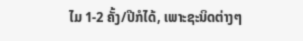ໄມ 1-2 ຄັ້ງ/ປີກໍໄດ້, ເພາະຊະນິດຕ່າງໆ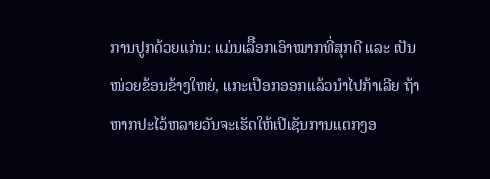ການປູກດ້ວຍແກ່ນ: ແມ່ນເລືີອກເອົາໝາກທີ່ສຸກດີ ແລະ ເປັນໜ່ວຍຂ້ອນຂ້າງໃຫຍ່, ແກະເປືອກອອກແລ້ວນໍາໄປກ້າເລີຍ ຖ້າຫາກປະໄວ້ຫລາຍວັນຈະເຮັດໃຫ້ເປີເຊັນການແຕກງອ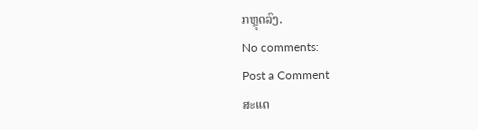ກຫຼຸດລົງ.
No comments:
Post a Comment
ສະແດ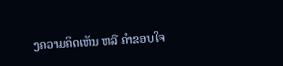ງຄວາມຄິດເຫັນ ຫລື ຄຳຂອບໃຈ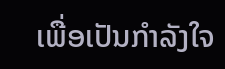ເພື່ອເປັນກຳລັງໃຈ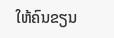ໃຫ້ຄົນຂຽນ